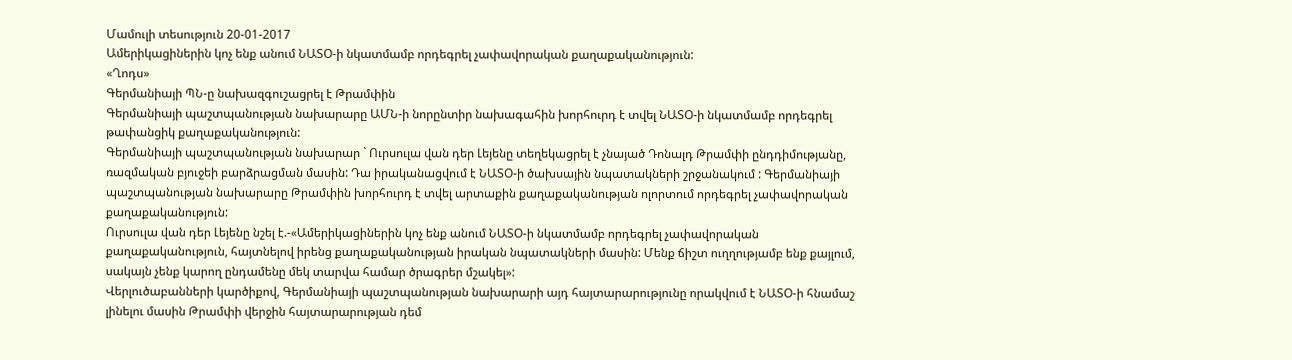Մամուլի տեսություն 20-01-2017
Ամերիկացիներին կոչ ենք անում ՆԱՏՕ-ի նկատմամբ որդեգրել չափավորական քաղաքականություն:
«Ղոդս»
Գերմանիայի ՊՆ-ը նախազգուշացրել է Թրամփին
Գերմանիայի պաշտպանության նախարարը ԱՄՆ-ի նորընտիր նախագահին խորհուրդ է տվել ՆԱՏՕ-ի նկատմամբ որդեգրել թափանցիկ քաղաքականություն:
Գերմանիայի պաշտպանության նախարար ` Ուրսուլա վան դեր Լեյենը տեղեկացրել է չնայած Դոնալդ Թրամփի ընդդիմությանը, ռազմական բյուջեի բարձրացման մասին: Դա իրականացվում է ՆԱՏՕ-ի ծախսային նպատակների շրջանակում : Գերմանիայի պաշտպանության նախարարը Թրամփին խորհուրդ է տվել արտաքին քաղաքականության ոլորտում որդեգրել չափավորական քաղաքականություն:
Ուրսուլա վան դեր Լեյենը նշել է.-«Ամերիկացիներին կոչ ենք անում ՆԱՏՕ-ի նկատմամբ որդեգրել չափավորական քաղաքականություն, հայտնելով իրենց քաղաքականության իրական նպատակների մասին: Մենք ճիշտ ուղղությամբ ենք քայլում, սակայն չենք կարող ընդամենը մեկ տարվա համար ծրագրեր մշակել»:
Վերլուծաբանների կարծիքով, Գերմանիայի պաշտպանության նախարարի այդ հայտարարությունը որակվում է ՆԱՏՕ-ի հնամաշ լինելու մասին Թրամփի վերջին հայտարարության դեմ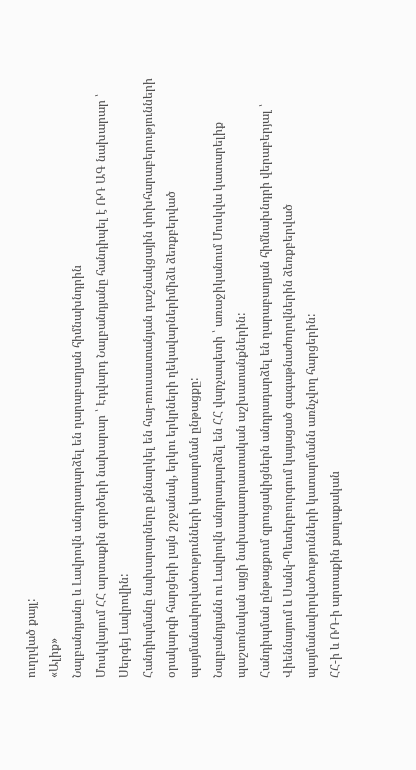ուղղված քայլ:
«Ալիք»
Նալբանդյանը և Լավրովն անդրադարձել են ղարաբաղյան հիմնախնդրին
Մոսկվայում ՀՀ արտաքին գործերի նախարար ՝ Էդվարդ Նալբանդյանը հանդիպել է ՌԴ ԱԳ նախարար ՝ Սերգեյ Լավրովին:
Հանդիպմանը նախարարները քննարկել են հայ-ռուսաստանյան դաշնակցային փոխհարաբերությունների օրակարգի հարցերի լայն շրջանակ, երկու երկրների ղեկավարներիմիձև ձեռքբերված պայմանավորվածությունների կատարման ընթացքը:
Նալբանդյանն ու Լավրովն անդրադարձել են ՀՀ վարչապետի ՝ առաջիկանում Մոսկվա կատարելիք պաշտոնական այցի նախապատրաստական աշխատանքներին:
Հանդիպման ընթացքում զրուցակիցներն անդրադարձել են ղարաբաղյան հիմնախնդրի վերաբերյալ ՝ Վիեննայում և Սանկ-Պետերբուրգում կայացած գագաթնաժողովներին ձեռքբերված պայմանավորվածությունների կատարմանն առնչվող հարցերին:
ՀՀ-ի և ՌԴ-ի արտաքին քաղաքական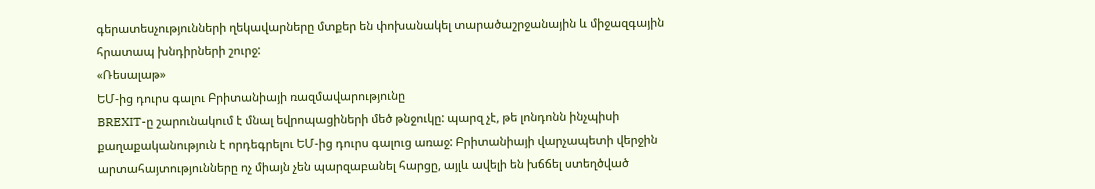գերատեսչությունների ղեկավարները մտքեր են փոխանակել տարածաշրջանային և միջազգային հրատապ խնդիրների շուրջ:
«Ռեսալաթ»
ԵՄ-ից դուրս գալու Բրիտանիայի ռազմավարությունը
BREXIT-ը շարունակում է մնալ եվրոպացիների մեծ թնջուկը: պարզ չէ, թե լոնդոնն ինչպիսի քաղաքականություն է որդեգրելու ԵՄ-ից դուրս գալուց առաջ: Բրիտանիայի վարչապետի վերջին արտահայտությունները ոչ միայն չեն պարզաբանել հարցը, այլև ավելի են խճճել ստեղծված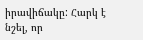իրավիճակը: Հարկ է նշել, որ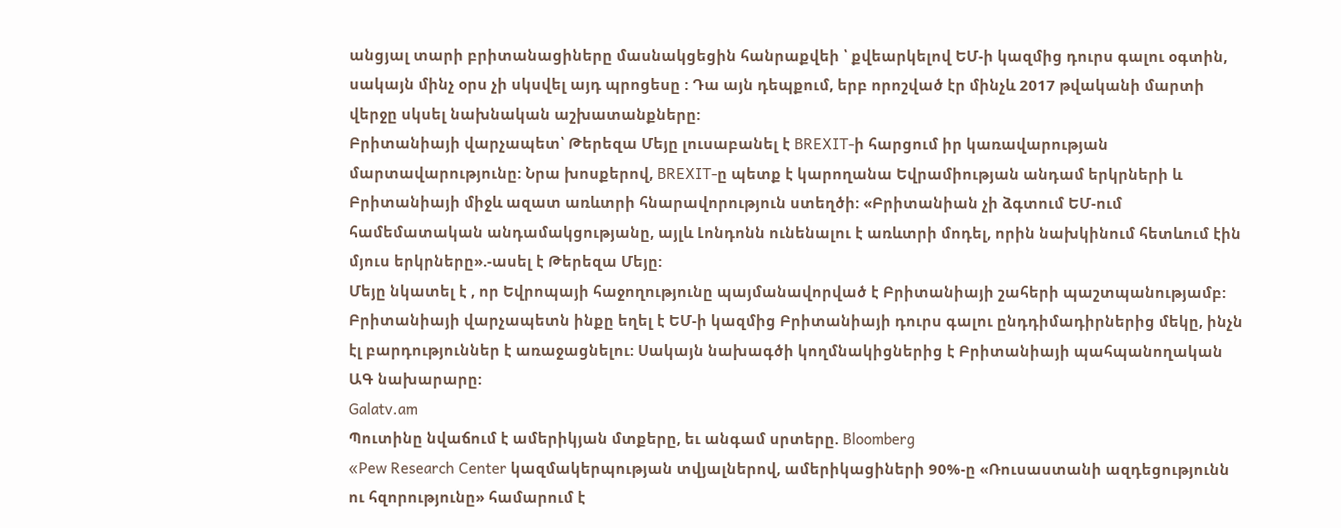անցյալ տարի բրիտանացիները մասնակցեցին հանրաքվեի ՝ քվեարկելով ԵՄ-ի կազմից դուրս գալու օգտին, սակայն մինչ օրս չի սկսվել այդ պրոցեսը : Դա այն դեպքում, երբ որոշված էր մինչև 2017 թվականի մարտի վերջը սկսել նախնական աշխատանքները:
Բրիտանիայի վարչապետ՝ Թերեզա Մեյը լուսաբանել է BREXIT-ի հարցում իր կառավարության մարտավարությունը: Նրա խոսքերով, BREXIT-ը պետք է կարողանա Եվրամիության անդամ երկրների և Բրիտանիայի միջև ազատ առևտրի հնարավորություն ստեղծի: «Բրիտանիան չի ձգտում ԵՄ-ում համեմատական անդամակցությանը, այլև Լոնդոնն ունենալու է առևտրի մոդել, որին նախկինում հետևում էին մյուս երկրները».-ասել է Թերեզա Մեյը:
Մեյը նկատել է , որ Եվրոպայի հաջողությունը պայմանավորված է Բրիտանիայի շահերի պաշտպանությամբ: Բրիտանիայի վարչապետն ինքը եղել է ԵՄ-ի կազմից Բրիտանիայի դուրս գալու ընդդիմադիրներից մեկը, ինչն էլ բարդություններ է առաջացնելու: Սակայն նախագծի կողմնակիցներից է Բրիտանիայի պահպանողական ԱԳ նախարարը:
Galatv.am
Պուտինը նվաճում է ամերիկյան մտքերը, եւ անգամ սրտերը. Bloomberg
«Pew Research Center կազմակերպության տվյալներով, ամերիկացիների 90%-ը «Ռուսաստանի ազդեցությունն ու հզորությունը» համարում է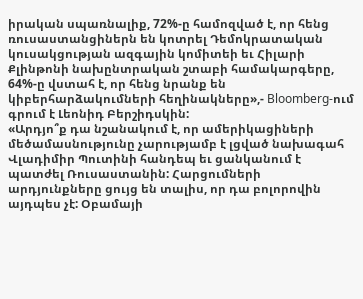իրական սպառնալիք, 72%-ը համոզված է, որ հենց ռուսաստանցիներն են կոտրել Դեմոկրատական կուսակցության ազգային կոմիտեի եւ Հիլարի Քլինթոնի նախընտրական շտաբի համակարգերը, 64%-ը վստահ է, որ հենց նրանք են կիբերհարձակումների հեղինակները»,- Bloomberg-ում գրում է Լեոնիդ Բերշիդսկին:
«Արդյո՞ք դա նշանակում է, որ ամերիկացիների մեծամասնությունը չարությամբ է լցված նախագահ Վլադիմիր Պուտինի հանդեպ եւ ցանկանում է պատժել Ռուսաստանին: Հարցումների արդյունքները ցույց են տալիս, որ դա բոլորովին այդպես չէ: Օբամայի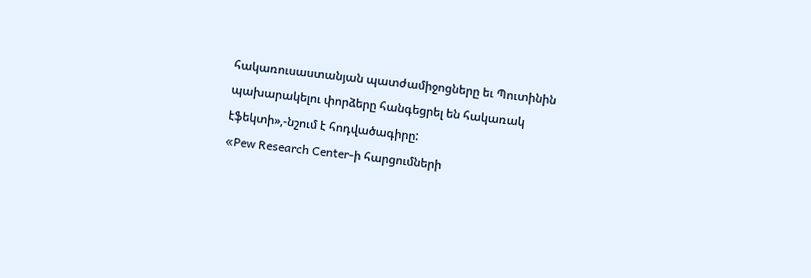հակառուսաստանյան պատժամիջոցները եւ Պուտինին պախարակելու փորձերը հանգեցրել են հակառակ էֆեկտի»,-նշում է հոդվածագիրը:
«Pew Research Center-ի հարցումների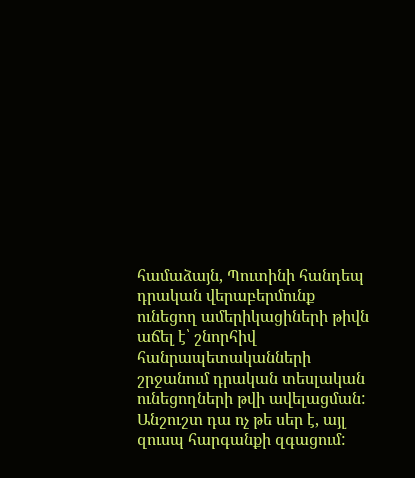համաձայն, Պուտինի հանդեպ դրական վերաբերմունք ունեցող ամերիկացիների թիվն աճել է՝ շնորհիվ հանրապետականների շրջանում դրական տեսլական ունեցողների թվի ավելացման: Անշուշտ դա ոչ թե սեր է, այլ զուսպ հարգանքի զգացում: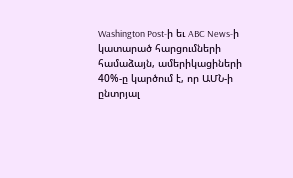Washington Post-ի եւ ABC News-ի կատարած հարցումների համաձայն, ամերիկացիների 40%-ը կարծում է, որ ԱՄՆ-ի ընտրյալ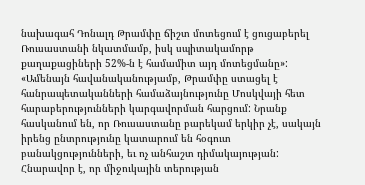նախագահ Դոնալդ Թրամփը ճիշտ մոտեցում է ցուցաբերել Ռուսաստանի նկատմամբ, իսկ սպիտակամորթ քաղաքացիների 52%-ն է համամիտ այդ մոտեցմանը»:
«Ամենայն հավանականությամբ, Թրամփը ստացել է հանրապետականների համաձայնությունը Մոսկվայի հետ հարաբերությունների կարգավորման հարցում: Նրանք հասկանում են, որ Ռուսաստանը բարեկամ երկիր չէ, սակայն իրենց ընտրությունը կատարում են հօգուտ բանակցությունների, եւ ոչ անհաշտ դիմակայության: Հնարավոր է, որ միջուկային տերության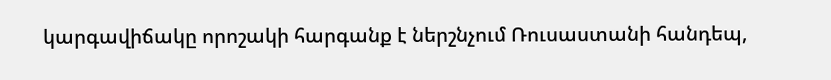կարգավիճակը որոշակի հարգանք է ներշնչում Ռուսաստանի հանդեպ,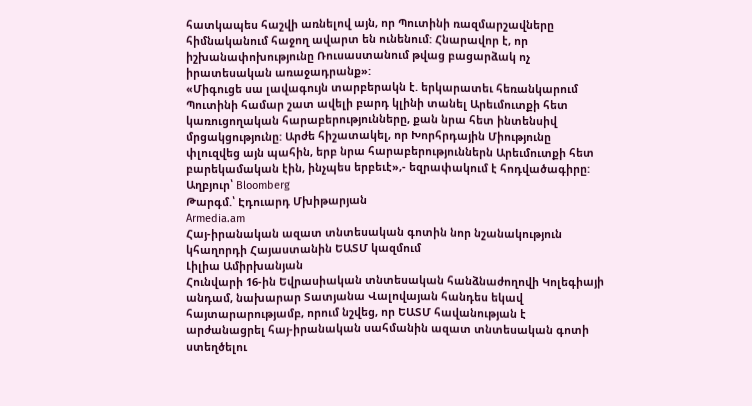հատկապես հաշվի առնելով այն, որ Պուտինի ռազմարշավները հիմնականում հաջող ավարտ են ունենում: Հնարավոր է, որ իշխանափոխությունը Ռուսաստանում թվաց բացարձակ ոչ իրատեսական առաջադրանք»:
«Միգուցե սա լավագույն տարբերակն է. երկարատեւ հեռանկարում Պուտինի համար շատ ավելի բարդ կլինի տանել Արեւմուտքի հետ կառուցողական հարաբերությունները, քան նրա հետ ինտենսիվ մրցակցությունը: Արժե հիշատակել, որ Խորհրդային Միությունը փլուզվեց այն պահին, երբ նրա հարաբերություններն Արեւմուտքի հետ բարեկամական էին, ինչպես երբեւէ»,- եզրափակում է հոդվածագիրը:
Աղբյուր՝ Bloomberg
Թարգմ.՝ Էդուարդ Մխիթարյան
Armedia.am
Հայ-իրանական ազատ տնտեսական գոտին նոր նշանակություն կհաղորդի Հայաստանին ԵԱՏՄ կազմում
Լիլիա Ամիրխանյան
Հունվարի 16-ին Եվրասիական տնտեսական հանձնաժողովի Կոլեգիայի անդամ, նախարար Տատյանա Վալովայան հանդես եկավ հայտարարությամբ, որում նշվեց, որ ԵԱՏՄ հավանության է արժանացրել հայ-իրանական սահմանին ազատ տնտեսական գոտի ստեղծելու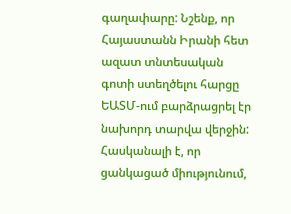գաղափարը: Նշենք, որ Հայաստանն Իրանի հետ ազատ տնտեսական գոտի ստեղծելու հարցը ԵԱՏՄ-ում բարձրացրել էր նախորդ տարվա վերջին:
Հասկանալի է, որ ցանկացած միությունում,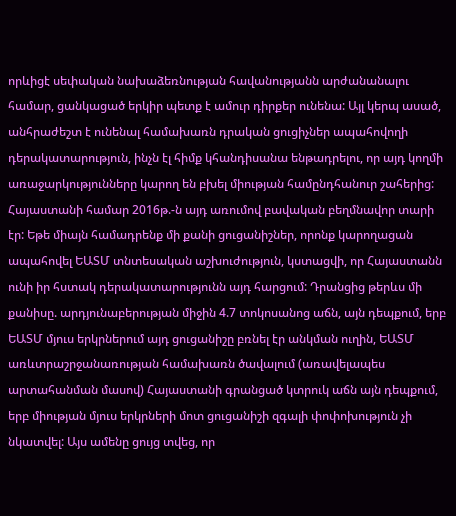որևիցէ սեփական նախաձեռնության հավանությանն արժանանալու համար, ցանկացած երկիր պետք է ամուր դիրքեր ունենա: Այլ կերպ ասած, անհրաժեշտ է ունենալ համախառն դրական ցուցիչներ ապահովողի դերակատարություն, ինչն էլ հիմք կհանդիսանա ենթադրելու, որ այդ կողմի առաջարկությունները կարող են բխել միության համընդհանուր շահերից:
Հայաստանի համար 2016թ.-ն այդ առումով բավական բեղմնավոր տարի էր: Եթե միայն համադրենք մի քանի ցուցանիշներ, որոնք կարողացան ապահովել ԵԱՏՄ տնտեսական աշխուժություն, կստացվի, որ Հայաստանն ունի իր հստակ դերակատարությունն այդ հարցում: Դրանցից թերևս մի քանիսը. արդյունաբերության միջին 4.7 տոկոսանոց աճն, այն դեպքում, երբ ԵԱՏՄ մյուս երկրներում այդ ցուցանիշը բռնել էր անկման ուղին, ԵԱՏՄ առևտրաշրջանառության համախառն ծավալում (առավելապես արտահանման մասով) Հայաստանի գրանցած կտրուկ աճն այն դեպքում, երբ միության մյուս երկրների մոտ ցուցանիշի զգալի փոփոխություն չի նկատվել: Այս ամենը ցույց տվեց, որ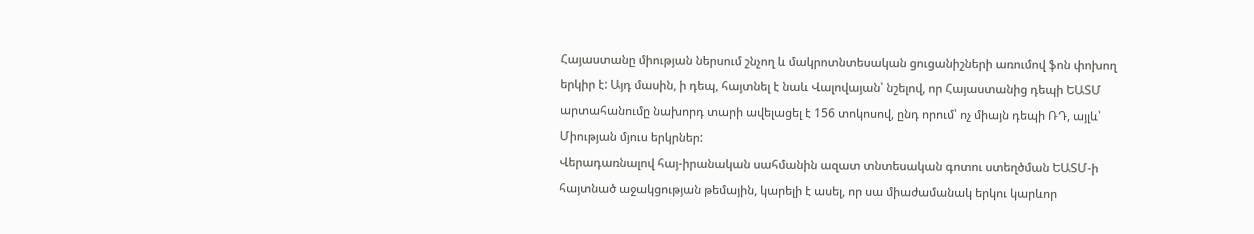Հայաստանը միության ներսում շնչող և մակրոտնտեսական ցուցանիշների առումով ֆոն փոխող երկիր է: Այդ մասին, ի դեպ, հայտնել է նաև Վալովայան՝ նշելով, որ Հայաստանից դեպի ԵԱՏՄ արտահանումը նախորդ տարի ավելացել է 156 տոկոսով, ընդ որում՝ ոչ միայն դեպի ՌԴ, այլև՝ Միության մյուս երկրներ:
Վերադառնալով հայ-իրանական սահմանին ազատ տնտեսական գոտու ստեղծման ԵԱՏՄ-ի հայտնած աջակցության թեմային, կարելի է ասել, որ սա միաժամանակ երկու կարևոր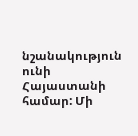նշանակություն ունի Հայաստանի համար: Մի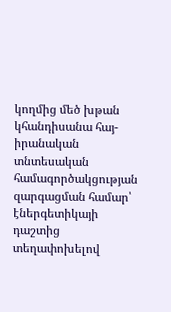կողմից մեծ խթան կհանդիսանա հայ-իրանական տնտեսական համագործակցության զարգացման համար՝ էներգետիկայի դաշտից տեղափոխելով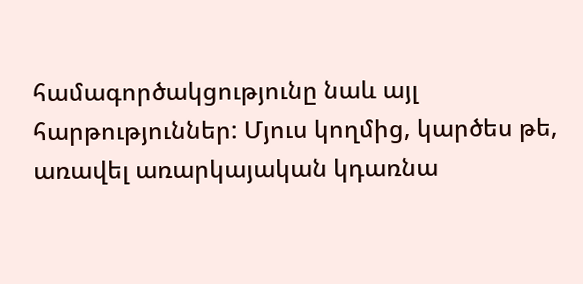համագործակցությունը նաև այլ հարթություններ: Մյուս կողմից, կարծես թե, առավել առարկայական կդառնա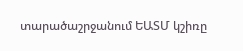տարածաշրջանում ԵԱՏՄ կշիռը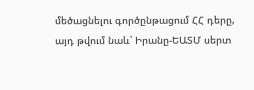մեծացնելու գործընթացում ՀՀ դերը, այդ թվում նաև՝ Իրանը-ԵԱՏՄ սերտ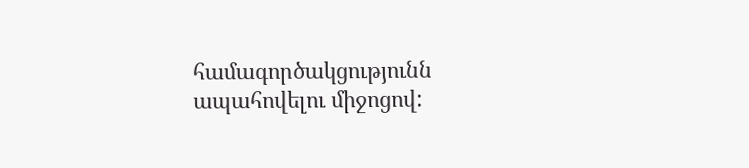համագործակցությունն ապահովելու միջոցով: